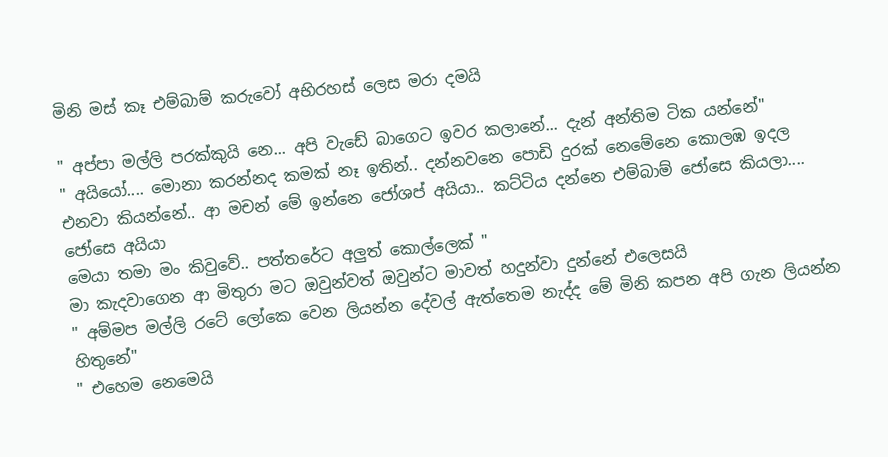මිනි මස් කෑ එම්බාම් කරුවෝ අභිරහස් ලෙස මරා දමයි

" අප්පා මල්ලි පරක්කුයි නෙ... අපි වැඩේ බාගෙට ඉවර කලානේ... දැන් අන්තිම ටික යන්නේ"
" අයියෝ.... මොනා කරන්නද කමක් නෑ ඉතින්.. දන්නවනෙ පොඩි දුරක් නෙමේනෙ කොලඹ ඉදල එනවා කියන්නේ.. ආ මචන් මේ ඉන්නෙ ජෝශප් අයියා.. කට්ටිය දන්නෙ එම්බාම් ජෝසෙ කියලා.... ජෝසෙ අයියා
මෙයා තමා මං කිවුවේ.. පත්තරේට අලුත් කොල්ලෙක් "
මා කැදවාගෙන ආ මිතුරා මට ඔවුන්වත් ඔවුන්ට මාවත් හදුන්වා දුන්නේ එලෙසයි
" අම්මප මල්ලි රටේ ලෝකෙ වෙන ලියන්න දේවල් ඇත්තෙම නැද්ද මේ මිනි කපන අපි ගැන ලියන්න හිතුනේ"
" එහෙම නෙමෙයි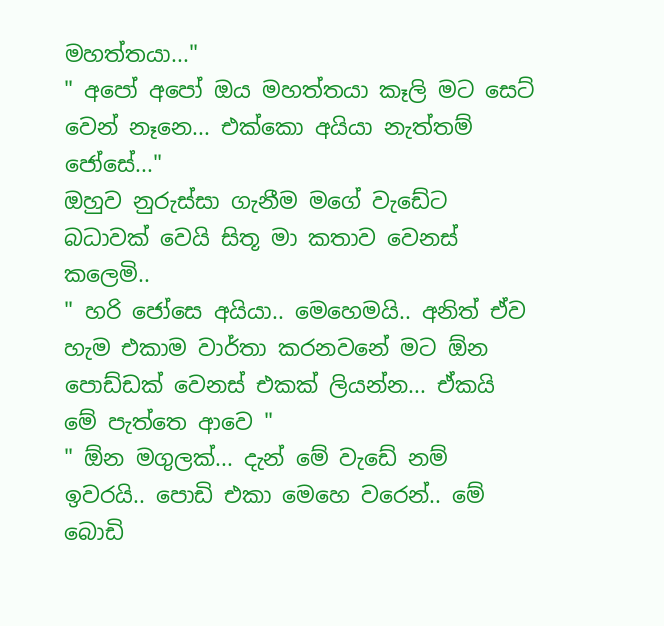මහත්තයා..."
" අපෝ අපෝ ඔය මහත්තයා කෑලි මට සෙට් වෙන් නෑනෙ... එක්කො අයියා නැත්තම් ජෝසේ..."
ඔහුව නුරුස්සා ගැනීම මගේ වැඩේට බධාවක් වෙයි සිතූ මා කතාව වෙනස් කලෙමි..
" හරි ජෝසෙ අයියා.. මෙහෙමයි.. අනිත් ඒව හැම එකාම වාර්තා කරනවනේ මට ඕන පොඩ්ඩක් වෙනස් එකක් ලියන්න... ඒකයි මේ පැත්තෙ ආවෙ "
" ඕන මගුලක්... දැන් මේ වැඩේ නම් ඉවරයි.. පොඩි එකා මෙහෙ වරෙන්.. මේ බොඩි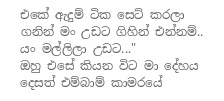එකේ ඇදුම් ටික සෙට් කරලා ගනින් මං උඩට ගිහින් එන්නම්.. යං මල්ලිලා උඩට..."
ඔහු එසේ කියන විට මා දේහය දෙසත් එම්බාම් කාමරයේ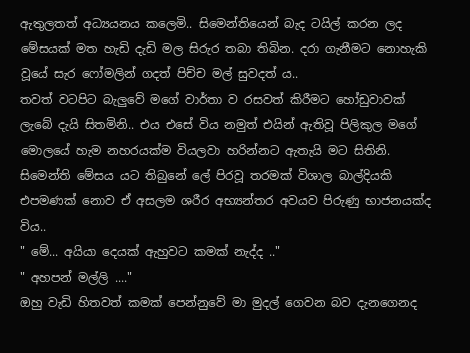ඇතුලතත් අධ්‍යයනය කලෙමි.. සිමෙන්තියෙන් බැද ටයිල් කරන ලද මේසයක් මත හැඩි දැඩි මල සිරුර තබා තිබින. දරා ගැනීමට නොහැකි වූයේ සැර ෆෝමලින් ගදත් පිච්ච මල් සුවදත් ය..
තවත් වටපිට බැලුවේ මගේ වාර්තා ව රසවත් කිරීමට හෝඩුවාවක් ලැබේ දැයි සිතමිනි.. එය එසේ විය නමුත් එයින් ඇතිවූ පිලිකුල මගේ මොලයේ හැම නහරයක්ම වියලවා හරින්නට ඇතැයි මට සිතිනි. සිමෙන්ති මේසය යට තිබුනේ ලේ පිරවූ තරමක් විශාල බාල්දියකි එපමණක් නොව ඒ අසලම ශරීර අභ්‍යන්තර අවයව පිරුණු භාජනයක්ද විය..
" මේ... අයියා දෙයක් ඇහුවට කමක් නැද්ද .."
" අහපන් මල්ලි ...."
ඔහු වැඩි හිතවත් කමක් පෙන්නුවේ මා මුදල් ගෙවන බව දැනගෙනද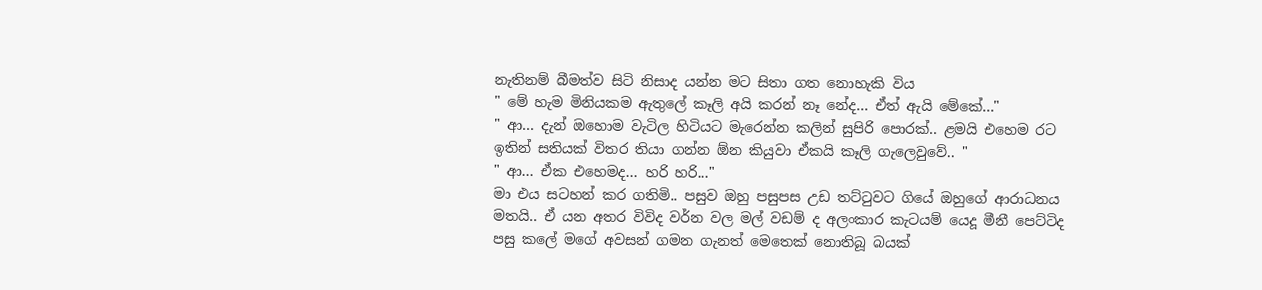නැතිනම් බීමත්ව සිටි නිසාද යන්න මට සිතා ගත නොහැකි විය
" මේ හැම මිනියකම ඇතුලේ කෑලි අයි කරන් නෑ නේද... ඒත් ඇයි මේකේ..."
" ආ... දැන් ඔහොම වැටිල හිටියට මැරෙන්න කලින් සුපිරි පොරක්.. ළමයි එහෙම රට ඉතින් සතියක් විතර තියා ගන්න ඕන කියුවා ඒකයි කෑලි ගැලෙවුවේ.. "
" ආ... ඒක එහෙමද... හරි හරි..."
මා එය සටහන් කර ගතිමි.. පසුව ඔහු පසුපස උඩ තට්ටුවට ගියේ ඔහුගේ ආරාධනය මතයි.. ඒ යන අතර විවිද වර්න වල මල් වඩම් ද අලංකාර කැටයම් යෙදූ මීනී පෙට්ටිද පසු කලේ මගේ අවසන් ගමන ගැනත් මෙතෙක් නොතිබූ බයක්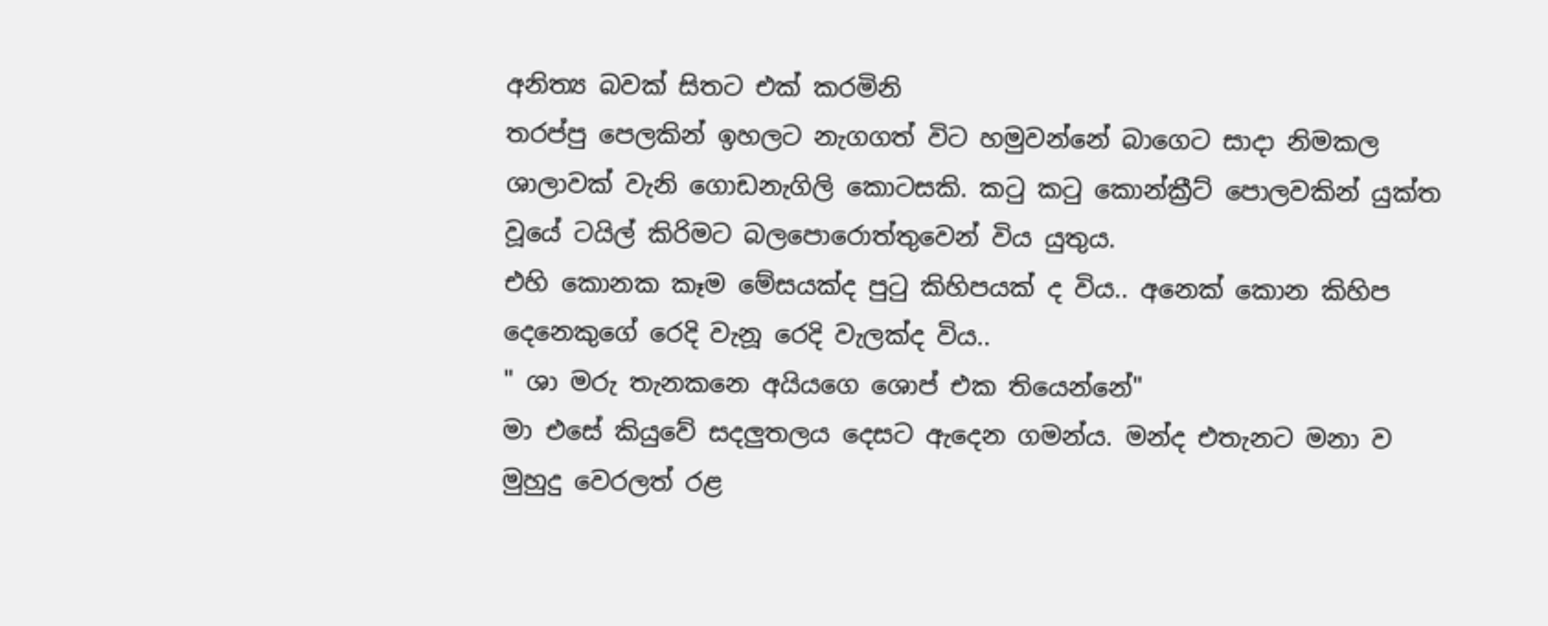අනිත්‍ය බවක් සිතට එක් කරමිනි
තරප්පු පෙලකින් ඉහලට නැගගත් විට හමුවන්නේ බාගෙට සාදා නිමකල ශාලාවක් වැනි ගොඩනැගිලි කොටසකි. කටු කටු කොන්ක්‍රීට් පොලවකින් යුක්ත වූයේ ටයිල් කිරිමට බලපොරොත්තුවෙන් විය යුතුය.
එහි කොනක කෑම මේසයක්ද පුටු කිහිපයක් ද විය.. අනෙක් කොන කිහිප දෙනෙකුගේ රෙදි වැනූ රෙදි වැලක්ද විය..
" ශා මරු තැනකනෙ අයියගෙ ශොප් එක තියෙන්නේ"
මා එසේ කියුවේ සදලුතලය දෙසට ඇදෙන ගමන්ය. මන්ද එතැනට මනා ව මුහුදු වෙරලත් රළ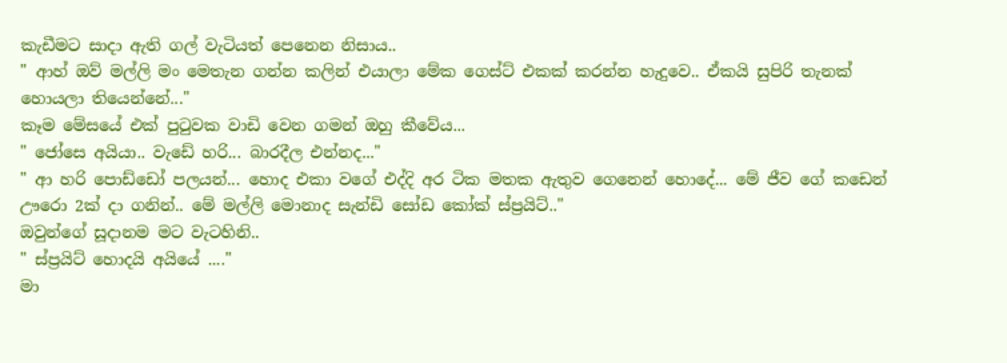කැඩීමට සාදා ඇති ගල් වැටියත් පෙනෙන නිසාය..
" ආහ් ඔව් මල්ලි මං මෙතැන ගන්න කලින් එයාලා මේක ගෙස්ට් එකක් කරන්න හැදුවෙ.. ඒකයි සුපිරි තැනක් හොයලා තියෙන්නේ..."
කෑම මේසයේ එක් පුටුවක වාඩි වෙන ගමන් ඔහු කීවේය...
" ජෝසෙ අයියා.. වැඩේ හරි... බාරදීල එන්නද..."
" ආ හරි පොඩ්ඩෝ පලයන්... හොද එකා වගේ එද්දි අර ටික මතක ඇතුව ගෙනෙන් හොදේ... මේ ජීව ගේ කඩෙන් ඌරො 2ක් දා ගනින්.. මේ මල්ලි මොනාද සැන්ඩි සෝඩ කෝක් ස්ප්‍රයිට්.."
ඔවුන්ගේ සූදානම මට වැටහිනි..
" ස්ප්‍රයිට් හොදයි අයියේ ...."
මා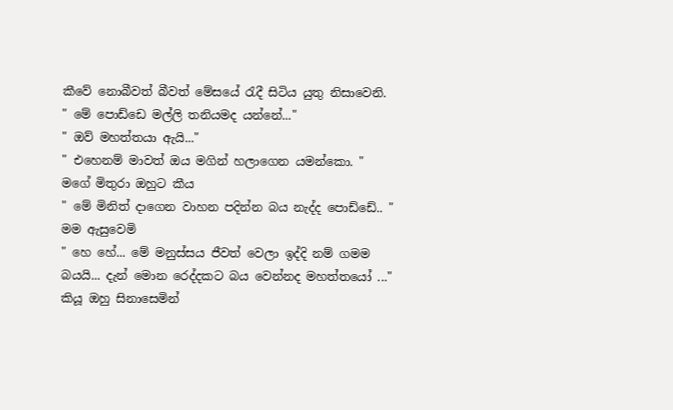කීවේ නොබීවත් බීවත් මේසයේ රැදී සිටිය යුතු නිසාවෙනි.
" මේ පොඩ්ඩෙ මල්ලි තනියමද යන්නේ..."
" ඔව් මහත්තයා ඇයි..."
" එහෙනම් මාවත් ඔය මගින් හලාගෙන යමන්කො. "
මගේ මිතුරා ඔහුට කීය
" මේ මිනිත් දාගෙන වාහන පදින්න බය නැද්ද පොඩ්ඩේ.. "
මම ඇසුවෙමි
" හෙ හේ... මේ මනුස්සය ජීවත් වෙලා ඉද්දි නම් ගමම බයයි... දැන් මොන රෙද්දකට බය වෙන්නද මහත්තයෝ ..."
කියූ ඔහු සිනාසෙමින්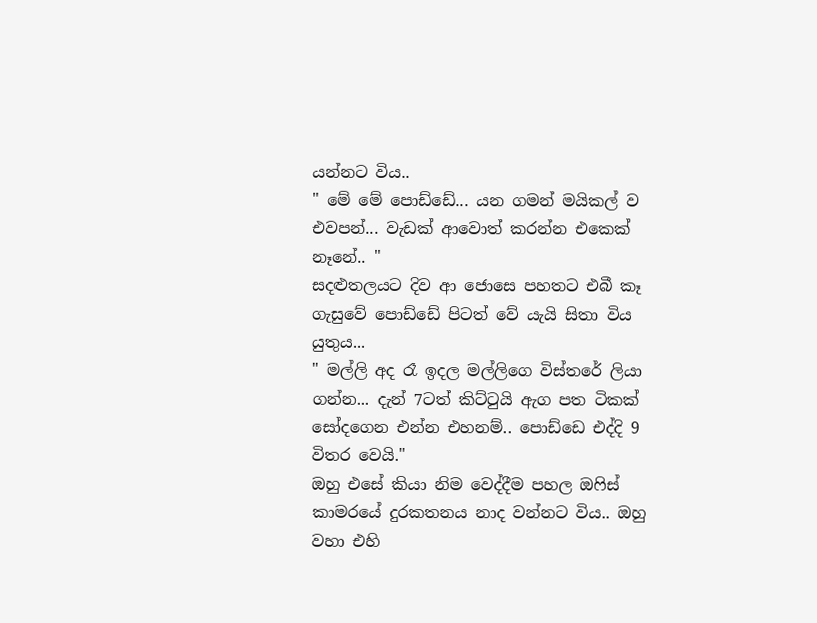යන්නට විය..
" මේ මේ පොඩ්ඩේ... යන ගමන් මයිකල් ව එවපන්... වැඩක් ආවොත් කරන්න එකෙක් නෑනේ.. "
සදළුතලයට දිව ආ ජොසෙ පහතට එබී කෑ ගැසුවේ පොඩ්ඩේ පිටත් වේ යැයි සිතා විය යුතුය...
" මල්ලි අද රෑ ඉදල මල්ලිගෙ විස්තරේ ලියා ගන්න... දැන් 7ටත් කිට්ටුයි ඇග පත ටිකක් සෝදගෙන එන්න එහනම්.. පොඩ්ඩෙ එද්දි 9 විතර වෙයි."
ඔහු එසේ කියා නිම වෙද්දීම පහල ඔෆිස් කාමරයේ දුරකතනය නාද වන්නට විය.. ඔහු වහා එහි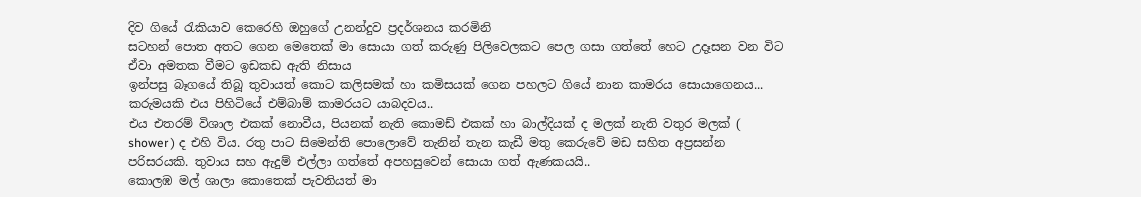දිව ගියේ රැකියාව කෙරෙහි ඔහුගේ උනන්දුව ප්‍රදර්ශනය කරමිනි
සටහන් පොත අතට ගෙන මෙතෙක් මා සොයා ගත් කරුණු පිලිවෙලකට පෙල ගසා ගත්තේ හෙට උදෑසන වන විට ඒවා අමතක වීමට ඉඩකඩ ඇති නිසාය
ඉන්පසු බෑගයේ තිබූ තුවායත් කොට කලිසමක් හා කමිසයක් ගෙන පහලට ගියේ නාන කාමරය සොයාගෙනය... කරුමයකි එය පිහිටියේ එම්බාම් කාමරයට යාබදවය..
එය එතරම් විශාල එකක් නොවීය, පියනක් නැති කොමඩ් එකක් හා බාල්දියක් ද මලක් නැති වතුර මලක් ( shower ) ද එහි විය. රතු පාට සිමෙන්ති පොලොවේ තැනින් තැන කැඩී මතු කෙරුවේ මඩ සහිත අප්‍රසන්න පරිසරයකි. තුවාය සහ ඇදුම් එල්ලා ගත්තේ අපහසුවෙන් සොයා ගත් ඇණකයයි..
කොලඹ මල් ශාලා කොතෙක් පැවතියත් මා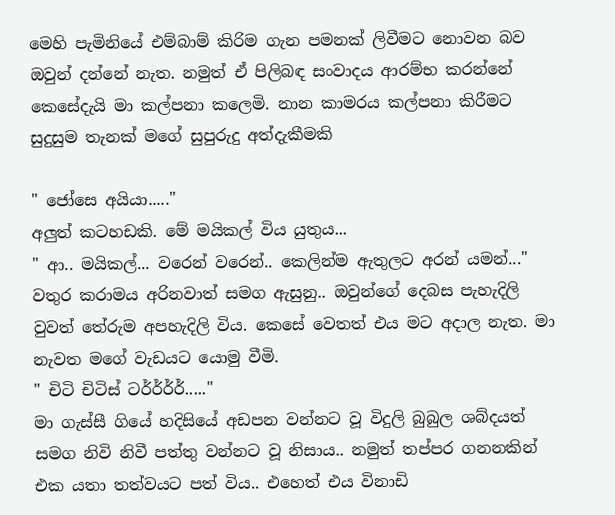මෙහි පැමිනියේ එම්බාම් කිරිම ගැන පමනක් ලිවීමට නොවන බව ඔවුන් දන්නේ නැත. නමුත් ඒ පිලිබඳ සංවාදය ආරම්භ කරන්නේ කෙසේදැයි මා කල්පනා කලෙමි. නාන කාමරය කල්පනා කිරීමට සුදුසුම තැනක් මගේ සුපුරුදු අත්දැකීමකි

" ජෝසෙ අයියා....."
අලුත් කටහඩකි. මේ මයිකල් විය යුතුය...
" ආ.. මයිකල්... වරෙන් වරෙන්.. කෙලින්ම ඇතුලට අරන් යමන්..."
වතුර කරාමය අරිනවාත් සමග ඇසුනු.. ඔවුන්ගේ දෙබස පැහැදිලි වුවත් තේරුම අපහැදිලි විය. කෙසේ වෙතත් එය මට අදාල නැත. මා නැවත මගේ වැඩයට යොමු වීමි.
" චිටි චිටිස් ටර්ර්ර්ර්....."
මා ගැස්සී ගියේ හදිසියේ අඩපන වන්නට වූ විදුලි බුබුල ශබ්දයත් සමග නිවි නිවී පත්තු වන්නට වූ නිසාය.. නමුත් තප්පර ගනනකින් එක යතා තත්වයට පත් විය.. එහෙත් එය විනාඩි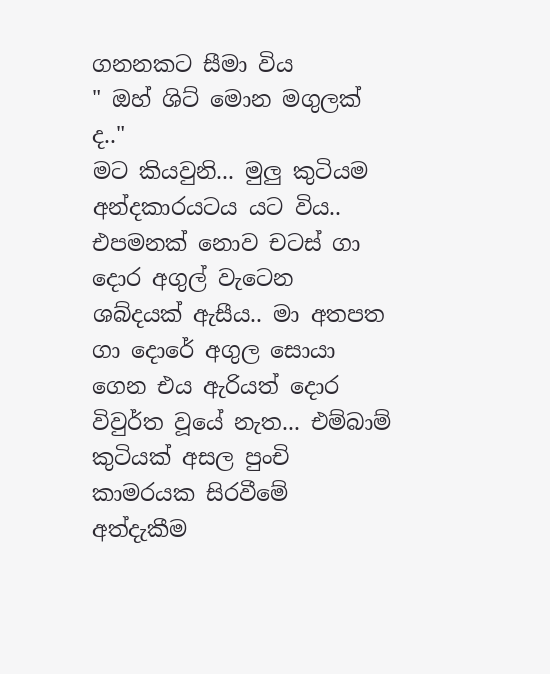ගනනකට සීමා විය
" ඔහ් ශිට් මොන මගුලක් ද.."
මට කියවුනි... මුලු කුටියම අන්දකාරයටය යට විය.. එපමනක් නොව චටස් ගා දොර අගුල් වැටෙන ශබ්දයක් ඇසීය.. මා අතපත ගා දොරේ අගුල සොයා ගෙන එය ඇරියත් දොර විවුර්ත වූයේ නැත... එම්බාම් කුටියක් අසල පුංචි කාමරයක සිරවීමේ අත්දැකීම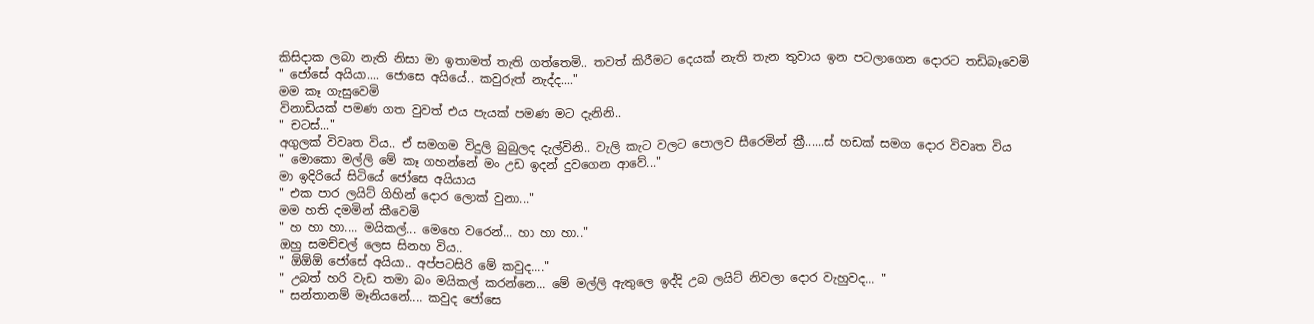කිසිදාක ලබා නැති නිසා මා ඉතාමත් තැති ගත්තෙමි.. තවත් කිරීමට දෙයක් නැති තැන තුවාය ඉන පටලාගෙන දොරට තඩිබෑවෙමි
" ජෝසේ අයියා.... ජොසෙ අයියේ.. කවුරුත් නැද්ද...."
මම කෑ ගැසුවෙමි
විනාඩියක් පමණ ගත වුවත් එය පැයක් පමණ මට දැනිනි..
" චටස්..."
අගුලක් විවෘත විය.. ඒ සමගම විදුලි බුබුලද දැල්විනි.. වැලි කැට වලට පොලව සීරෙමින් ක්‍රී......ස් හඩක් සමග දොර විවෘත විය
" මොකො මල්ලි මේ කෑ ගහන්නේ මං උඩ ඉදන් දුවගෙන ආවේ..."
මා ඉදිරියේ සිටියේ ජෝසෙ අයියාය
" එක පාර ලයිට් ගිහින් දොර ලොක් වුනා..."
මම හති දමමින් කීවෙමි
" හ හා හා.... මයිකල්... මෙහෙ වරෙන්... හා හා හා.."
ඔහු සමච්චල් ලෙස සිනහ විය..
" ඕඕඕ ජෝසේ අයියා.. අප්පටසිරි මේ කවුද...."
" උබත් හරි වැඩ තමා බං මයිකල් කරන්නෙ... මේ මල්ලි ඇතුලෙ ඉද්දි උබ ලයිට් නිවලා දොර වැහුවද... "
" සන්තානම් මෑනියනේ.... කවුද ජෝසෙ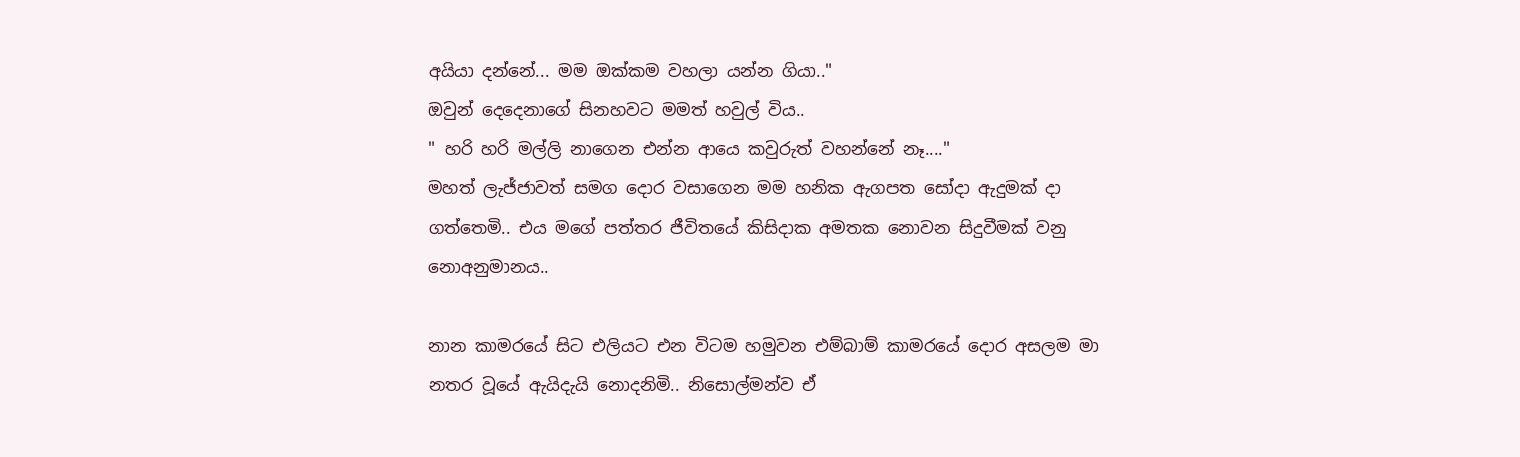අයියා දන්නේ... මම ඔක්කම වහලා යන්න ගියා.."
ඔවුන් දෙදෙනාගේ සිනහවට මමත් හවුල් විය..
" හරි හරි මල්ලි නාගෙන එන්න ආයෙ කවුරුත් වහන්නේ නෑ...."
මහත් ලැජ්ජාවත් සමග දොර වසාගෙන මම හනික ඇගපත සෝදා ඇදුමක් දා ගත්තෙමි.. එය මගේ පත්‍තර ජීවිතයේ කිසිදාක අමතක නොවන සිදුවීමක් වනු නොඅනුමානය..

නාන කාමරයේ සිට එලියට එන විටම හමුවන එම්බාම් කාමරයේ දොර අසලම මා නතර වූයේ ඇයිදැයි නොදනිමි.. නිසොල්මන්ව ඒ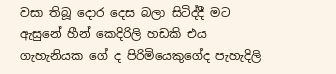වසා තිබූ දොර දෙස බලා සිටිද්දී මට ඇසුනේ හීන් කෙදිරිලි හඩකි එය ගැහැනියක ගේ ද පිරිමියෙකුගේද පැහැදිලි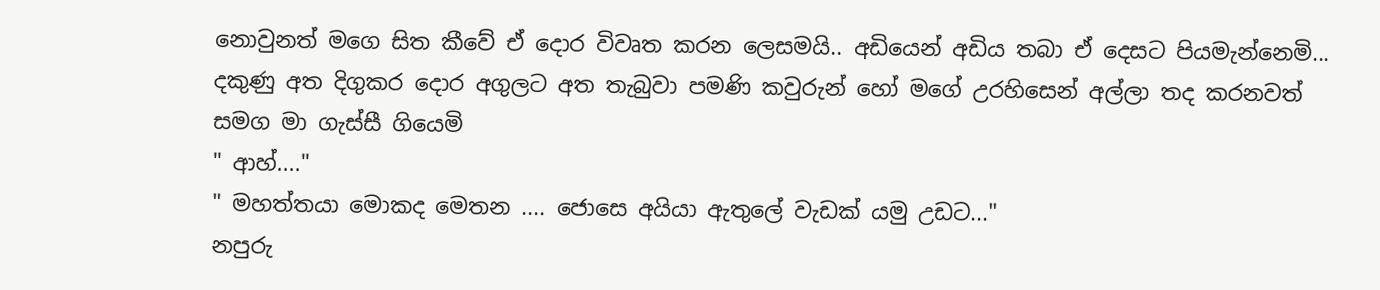නොවුනත් මගෙ සිත කීවේ ඒ දොර විවෘත කරන ලෙසමයි.. අඩියෙන් අඩිය තබා ඒ දෙසට පියමැන්නෙමි... දකුණු අත දිගුකර දොර අගුලට අත තැබුවා පමණි කවුරුන් හෝ මගේ උරහිසෙන් අල්ලා තද කරනවත් සමග මා ගැස්සී ගියෙමි
" ආහ්...."
" මහත්තයා මොකද මෙතන .... ජොසෙ අයියා ඇතුලේ වැඩක් යමු උඩට..."
නපුරු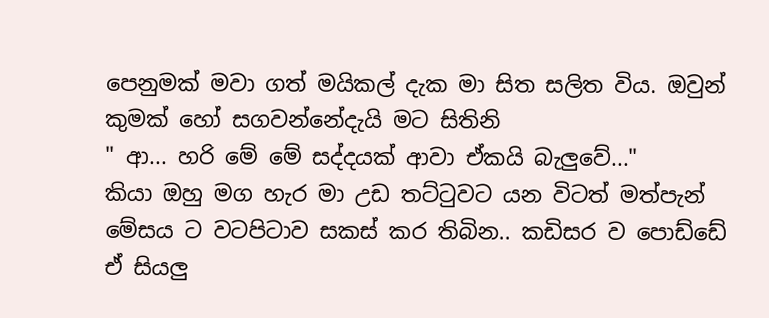පෙනුමක් මවා ගත් මයිකල් දැක මා සිත සලිත විය. ඔවුන් කුමක් හෝ සගවන්නේදැයි මට සිතිනි
" ආ... හරි මේ මේ සද්දයක් ආවා ඒකයි බැලුවේ..."
කියා ඔහු මග හැර මා උඩ තට්‍ටුවට යන විටත් මත්පැන් මේසය ට වටපිටාව සකස් කර තිබින.. කඩිසර ව පොඩ්ඩේ ඒ සියලු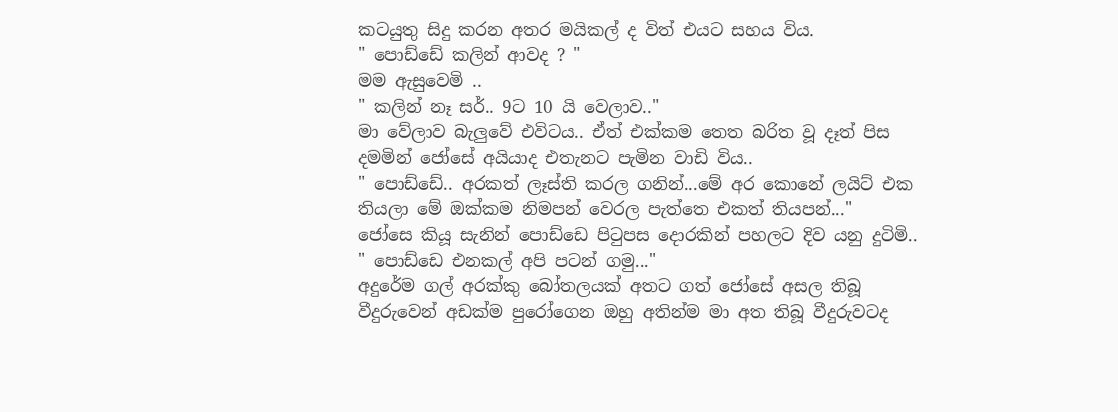කටයුතු සිදු කරන අතර මයිකල් ද විත් එයට සහය විය.
" පොඩ්ඩේ කලින් ආවද ? "
මම ඇසුවෙමි ..
" කලින් නෑ සර්.. 9ට 10 යි වෙලාව.."
මා වේලාව බැලුවේ එවිටය.. ඒත් එක්කම තෙත බරිත වූ දෑත් පිස දමමින් ජෝසේ අයියාද එතැනට පැමින වාඩි විය..
" පොඩ්ඩේ.. අරකත් ලෑස්ති කරල ගනින්...මේ අර කොනේ ලයිට් එක තියලා මේ ඔක්කම නිමපන් වෙරල පැත්තෙ එකත් තියපන්..."
ජෝසෙ කියූ සැනින් පොඩ්ඩෙ පිටුපස දොරකින් පහලට දිව යනු දුටිමි..
" පොඩ්ඩෙ එනකල් අපි පටන් ගමු..."
අදුරේම ගල් අරක්කු බෝතලයක් අතට ගත් ජෝසේ අසල තිබූ වීදුරුවෙන් අඩක්ම පුරෝගෙන ඔහු අතින්ම මා අත තිබූ වීදුරුවටද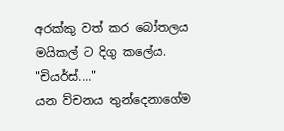අරක්කු වත් කර බෝතලය මයිකල් ට දිගු කලේය.
"චියර්ස්...."
යන ව්චනය තුන්දෙනාගේම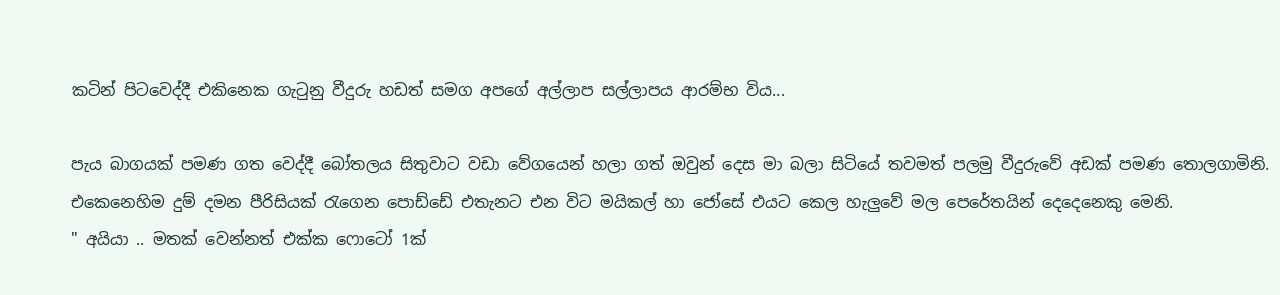කටින් පිටවෙද්දී එකිනෙක ගැටුනු වීදුරු හඩත් සමග අපගේ අල්ලාප සල්ලාපය ආරම්භ විය...

පැය බාගයක් පමණ ගත වෙද්දී බෝතලය සිතුවාට වඩා වේගයෙන් හලා ගත් ඔවුන් දෙස මා බලා සිටියේ තවමත් පලමු වීදුරුවේ අඩක් පමණ තොලගාමිනි. එකෙනෙහිම දුම් දමන පීරිසියක් රැගෙන පොඩ්ඩේ එතැනට එන විට මයිකල් හා ජෝසේ එයට කෙල හැලුවේ මල පෙරේතයින් දෙදෙනෙකු මෙනි.
" අයියා .. මතක් වෙන්නත් එක්ක ෆොටෝ 1ක්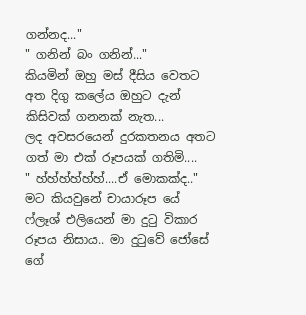ගන්නද..."
" ගනින් බං ගනින්..."
කියමින් ඔහු මස් දීසිය වෙතට අත දිගු කලේය ඔහුට දැන් කිසිවක් ගනනක් නැත...
ලද අවසරයෙන් දුරකතනය අතට ගත් මා එක් රූපයක් ගතිමි....
" හ්හ්හ්හ්හ්හ්....ඒ මොකක්ද.."
මට කියවුනේ චායාරූප යේ ෆ්ලෑශ් එලියෙන් මා දුටු විකාර රූපය නිසාය.. මා දුටුවේ ජෝසේ ගේ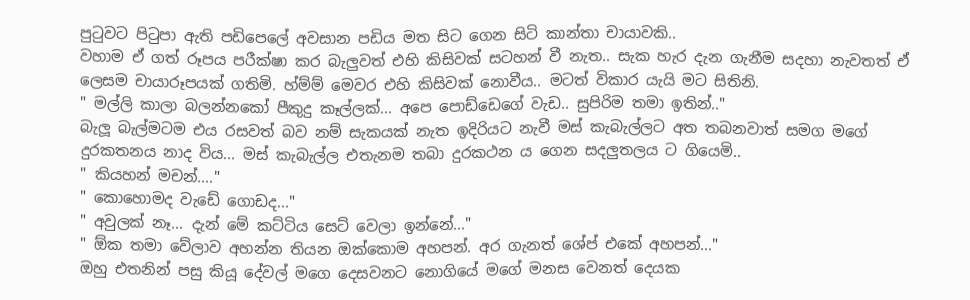පුටුවට පිටුපා ඇති පඩිපෙලේ අවසාන පඩිය මත සිට ගෙන සිටි කාන්තා චායාවකි..
වහාම ඒ ගත් රූපය පරීක්ෂා කර බැලුවත් එහි කිසිවක් සටහන් වී නැත.. සැක හැර දැන ගැනීම සදහා නැවතත් ඒ ලෙසම චායාරූපයක් ගතිමි. හ්ම්ම් මෙවර එහි කිසිවක් නොවීය.. මටත් විකාර යැයි මට සිතිනි.
" මල්ලි කාලා බලන්නකෝ පීකුදු කෑල්ලක්... අපෙ පොඩ්ඩෙගේ වැඩ.. සුපිරිම තමා ඉතින්.."
බැලූ බැල්මටම එය රසවත් බව නම් සැකයක් නැත ඉදිරියට නැවී මස් කැබැල්ලට අත තබනවාත් සමග මගේ දුරකතනය නාද විය... මස් කැබැල්ල එතැනම තබා දුරකථන ය ගෙන සදලුතලය ට ගියෙමි..
" කියහන් මචන්...."
" කොහොමද වැඩේ ගොඩද..."
" අවුලක් නෑ... දැන් මේ කට්ටිය සෙට් වෙලා ඉන්නේ..."
" ඕක තමා වේලාව අහන්න තියන ඔක්කොම අහපන්. අර ගැනත් ශේප් එකේ අහපන්..."
ඔහු එතනින් පසු කියූ දේවල් මගෙ දෙසවනට නොගියේ මගේ මනස වෙනත් දෙයක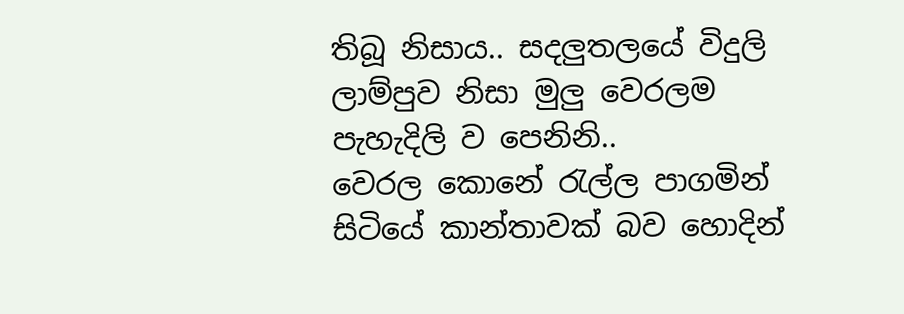තිබූ නිසාය.. සදලුතලයේ විදුලි ලාම්පුව නිසා මුලු වෙරලම පැහැදිලි ව පෙනිනි..
වෙරල කොනේ රැල්ල පාගමින් සිටියේ කාන්තාවක් බව හොදින්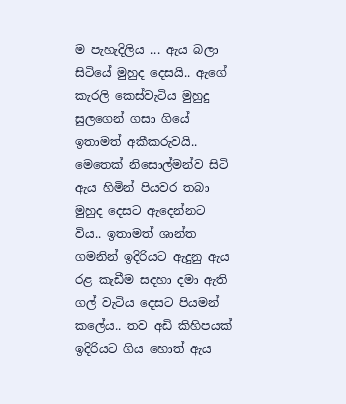ම පැහැදිලිය ... ඇය බලා සිටියේ මුහුද දෙසයි.. ඇගේ කැරලි කෙස්වැටිය මුහුදු සුලගෙන් ගසා ගියේ ඉතාමත් අකීකරුවයි..
මෙතෙක් නිසොල්මන්ව සිටි ඇය හිමින් පියවර තබා මුහුද දෙසට ඇදෙන්නට විය.. ඉතාමත් ශාන්ත ගමනින් ඉදිරියට ඇදුනු ඇය රළ කැඩීම සදහා දමා ඇති ගල් වැටිය දෙසට පියමන් කලේය.. තව අඩි කිහිපයක් ඉදිරියට ගිය හොත් ඇය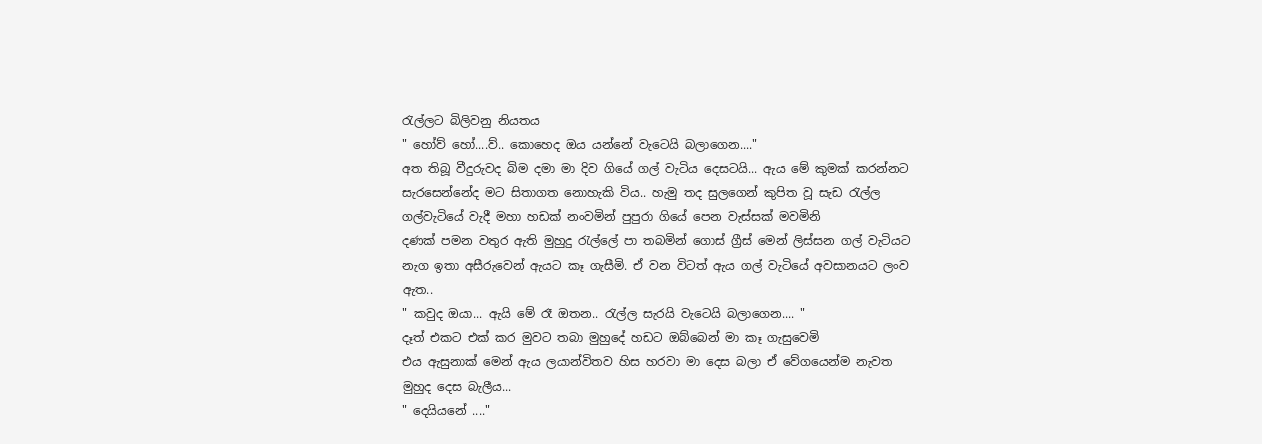රැල්ලට බිලිවනු නියතය
" හෝව් හෝ....ව්.. කොහෙද ඔය යන්නේ වැටෙයි බලාගෙන...."
අත තිබූ වීදුරුවද බිම දමා මා දිව ගියේ ගල් වැටිය දෙසටයි... ඇය මේ කුමක් කරන්නට සැරසෙන්නේද මට සිතාගත නොහැකි විය.. හැමු තද සුලගෙන් කුපිත වූ සැඩ රැල්ල ගල්වැටියේ වැදී මහා හඩක් නංවමින් පුපුරා ගියේ පෙන වැස්සක් මවමිනි
දණක් පමන වතුර ඇති මුහුදු රැල්ලේ පා තබමින් ගොස් ග්‍රීස් මෙන් ලිස්සන ගල් වැටියට නැග ඉතා අසීරුවෙන් ඇයට කෑ ගැසීමි. ඒ වන විටත් ඇය ගල් වැටියේ අවසානයට ලංව ඇත..
" කවුද ඔයා... ඇයි මේ රෑ ඔතන.. රැල්ල සැරයි වැටෙයි බලාගෙන.... "
දෑත් එකට එක් කර මුවට තබා මුහුදේ හඩට ඔබ්බෙන් මා කෑ ගැසුවෙමි
එය ඇසුනාක් මෙන් ඇය ලයාන්විතව හිස හරවා මා දෙස බලා ඒ වේගයෙන්ම නැවත මුහුද දෙස බැලීය...
" දෙයියනේ ...."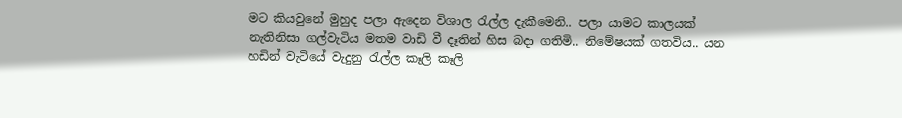මට කියවුනේ මුහුද පලා ඇදෙන විශාල රැල්ල දැකීමෙනි.. පලා යාමට කාලයක් නැතිනිසා ගල්වැටිය මතම වාඩි වී දෑතින් හිස බදා ගතිමි.. නිමේෂයක් ගතවිය.. යන හඩින් වැටියේ වැදුනු රැල්ල කෑලි කෑලි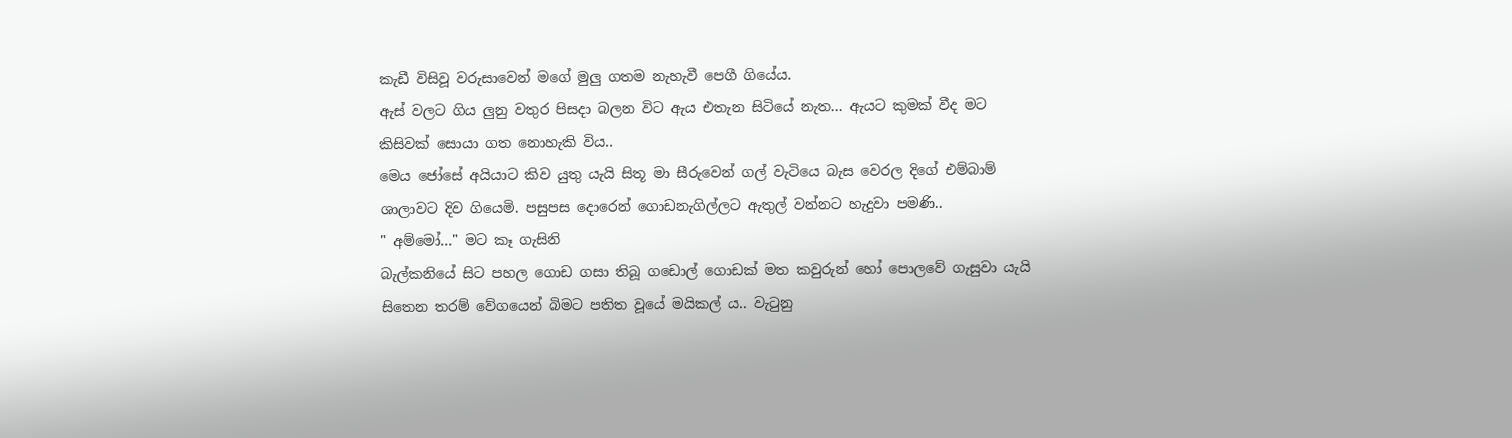කැඩී විසිවූ වරුසාවෙන් මගේ මුලු ගතම නැහැවී පෙගී ගියේය.
ඇස් වලට ගිය ලුනු වතුර පිසදා බලන විට ඇය එතැන සිටියේ නැත... ඇයට කුමක් වීද මට කිසිවක් සොයා ගත නොහැකි විය..
මෙය ජෝසේ අයියාට කිව යුතු යැයි සිතූ මා සීරුවෙන් ගල් වැටියෙ බැස වෙරල දිගේ එම්බාම් ශාලාවට දිව ගියෙමි. පසුපස දොරෙන් ගොඩනැගිල්ලට ඇතුල් වන්නට හැදුවා පමණි..
" අම්මෝ..." මට කෑ ගැසිනි
බැල්කනියේ සිට පහල ගොඩ ගසා තිබූ ගඩොල් ගොඩක් මත කවුරුන් හෝ පොලවේ ගැසුවා යැයි සිතෙන තරම් වේගයෙන් බිමට පතිත වූයේ මයිකල් ය.. වැටුනු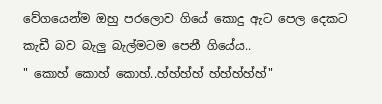වේගයෙන්ම ඔහු පරලොව ගියේ කොදු ඇට පෙල දෙකට කැඩී බව බැලු බැල්මටම පෙනී ගියේය..
" කොහ් කොහ් කොහ්..හ්හ්හ්හ් හ්හ්හ්හ්හ්"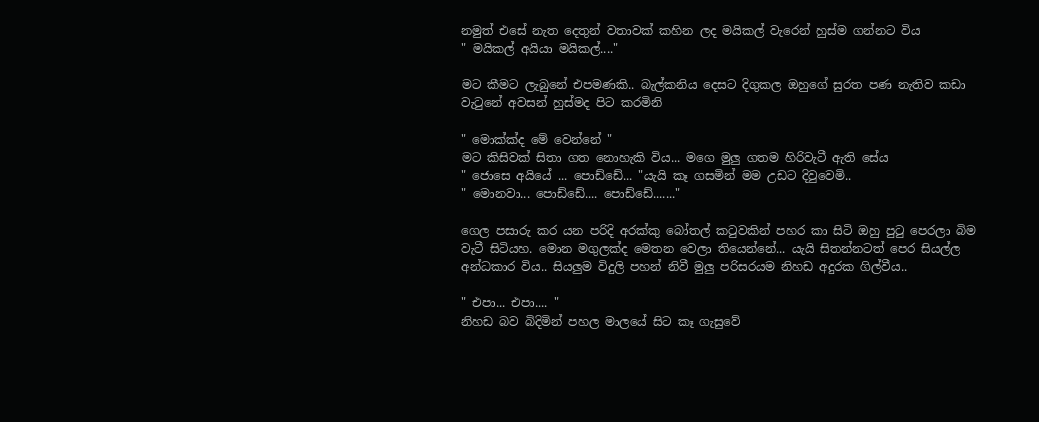නමුත් එසේ නැත දෙතුන් වතාවක් කහින ලද මයිකල් වැරෙන් හුස්ම ගන්නට විය
" මයිකල් අයියා මයිකල්...."

මට කීමට ලැබුනේ එපමණකි.. බැල්කනිය දෙසට දිගුකල ඔහුගේ සුරත පණ නැතිව කඩා වැටුනේ අවසන් හුස්මද පිට කරමිනි

" මොක්ක්ද මේ වෙන්නේ "
මට කිසිවක් සිතා ගත නොහැකි විය... මගෙ මුලු ගතම හිරිවැටී ඇති සේය
" ජොසෙ අයියේ ... පොඩ්ඩේ... "යැයි කෑ ගසමින් මම උඩට දිවුවෙමි..
" මොනවා... පොඩ්ඩේ.... පොඩ්ඩේ......."

ගෙල පසාරු කර යන පරිදි අරක්කු බෝතල් කටුවකින් පහර කා සිටි ඔහු පුටු පෙරලා බිම වැටී සිටියහ. මොන මගුලක්ද මෙතන වෙලා තියෙන්නේ... යැයි සිතන්නටත් පෙර සියල්ල අන්ධකාර විය.. සියලුම විදුලි පහන් නිවී මුලු පරිසරයම නිහඩ අදුරක ගිල්වීය..

" එපා... එපා.... "
නිහඩ බව බිදිමින් පහල මාලයේ සිට කෑ ගැසුවේ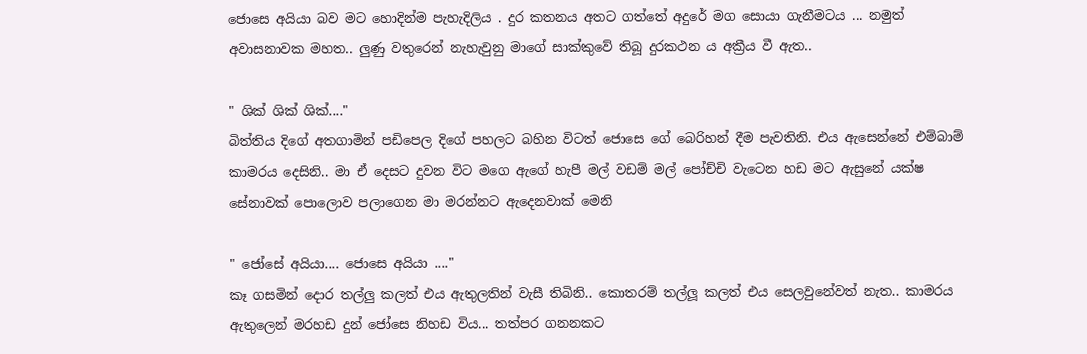ජොසෙ අයියා බව මට හොදින්ම පැහැදිලිය . දුර කතනය අතට ගත්තේ අදුරේ මග සොයා ගැනීමටය ... නමුත් අවාසනාවක මහත.. ලුණු වතුරෙන් නැහැවුනු මාගේ සාක්කුවේ තිබූ දුරකථන ය අක්‍රීය වී ඇත..

" ශික් ශික් ශික්...."
බිත්තිය දිගේ අතගාමින් පඩිපෙල දිගේ පහලට බහින විටත් ජොසෙ ගේ බෙරිහන් දීම පැවතිනි. එය ඇසෙන්නේ එම්බාම් කාමරය දෙසිනි.. මා ඒ දෙසට දුවන විට මගෙ ඇගේ හැපී මල් වඩම් මල් පෝච්චි වැටෙන හඩ මට ඇසුනේ යක්ෂ සේනාවක් පොලොව පලාගෙන මා මරන්නට ඇදෙනවාක් මෙනි

" ජෝසේ අයියා.... ජොසෙ අයියා ...."
කෑ ගසමින් දොර තල්ලු කලත් එය ඇතුලතින් වැසී තිබිනි.. කොතරම් තල්ලූ කලත් එය සෙලවුනේවත් නැත.. කාමරය ඇතුලෙන් මරහඩ දුන් ජෝසෙ නිහඩ විය... තත්පර ගනනකට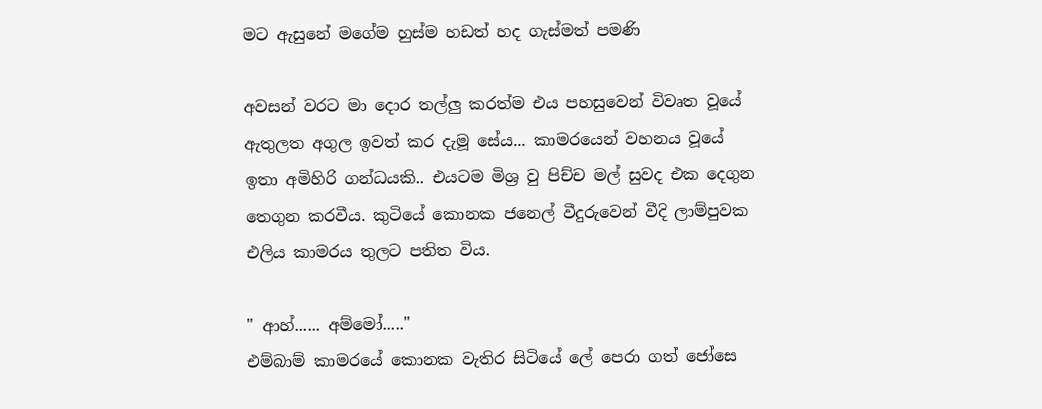මට ඇසුනේ මගේම හුස්ම හඩත් හද ගැස්මත් පමණි

අවසන් වරට මා දොර තල්ලු කරත්ම එය පහසුවෙන් විවෘත වූයේ ඇතුලත අගුල ඉවත් කර දැමූ සේය... කාමරයෙන් වහනය වූයේ ඉතා අමිහිරි ගන්ධයකි.. එයටම මිශ්‍ර වු පිච්ච මල් සුවද එක දෙගුන තෙගුන කරවීය. කුටියේ කොනක ජනෙල් වීදුරුවෙන් වීදි ලාම්පුවක එලිය කාමරය තුලට පතිත විය.

" ආහ්...... අම්මෝ....."
එම්බාම් කාමරයේ කොනක වැතිර සිටියේ ලේ පෙරා ගත් ජෝසෙ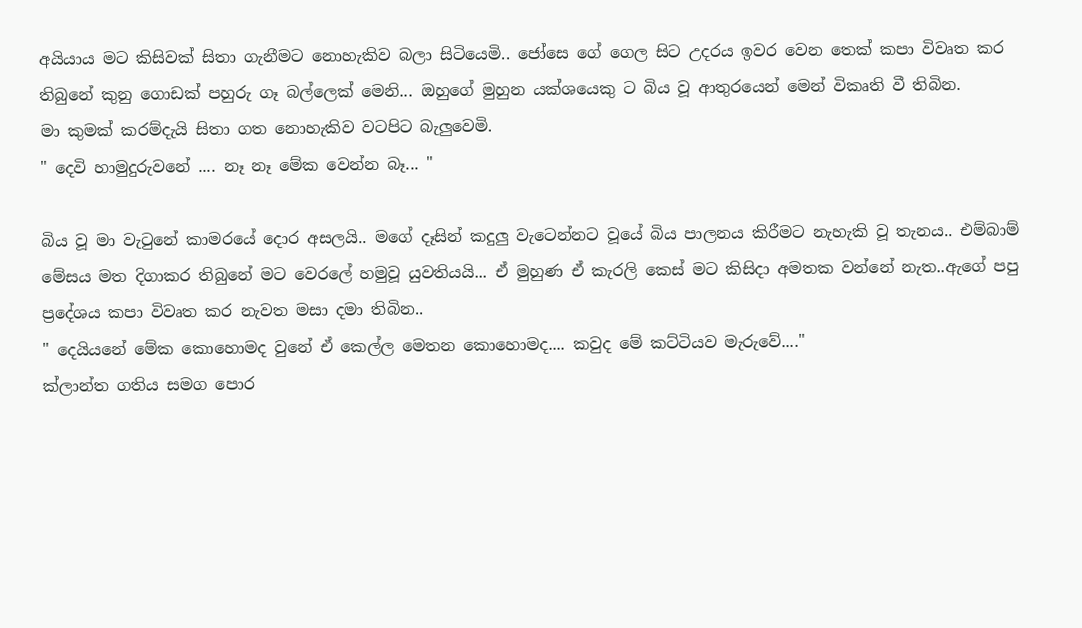අයියාය මට කිසිවක් සිතා ගැනීමට නොහැකිව බලා සිටියෙමි.. ජෝසෙ ගේ ගෙල සිට උදරය ඉවර වෙන තෙක් කපා විවෘත කර තිබුනේ කුනු ගොඩක් පහුරු ගෑ බල්ලෙක් මෙනි... ඔහුගේ මුහුන යක්ශයෙකු ට බිය වූ ආතුරයෙන් මෙන් විකෘති වී තිබින.
මා කුමක් කරම්දැයි සිතා ගත නොහැකිව වටපිට බැලුවෙමි.
" දෙවි හාමුදුරුවනේ .... නෑ නෑ මේක වෙන්න බෑ... "

බිය වූ මා වැටුනේ කාමරයේ දොර අසලයි.. මගේ දෑසින් කදුලු වැටෙන්නට වූයේ බිය පාලනය කිරීමට නැහැකි වූ තැනය.. එම්බාම් මේසය මත දිගාකර තිබුනේ මට වෙරලේ හමුවූ යුවතියයි... ඒ මුහුණ ඒ කැරලි කෙස් මට කිසිදා අමතක වන්නේ නැත..ඇගේ පපු ප්‍රදේශය කපා විවෘත කර නැවත මසා දමා තිබින..
" දෙයියනේ මේක කොහොමද වුනේ ඒ කෙල්ල මෙතන කොහොමද.... කවුද මේ කට්ටියව මැරුවේ...."
ක්ලාන්ත ගතිය සමග පොර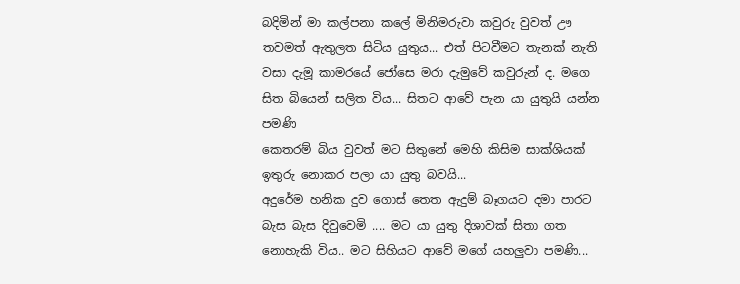බදිමින් මා කල්පනා කලේ මිනිමරුවා කවුරු වුවත් ඌ තවමත් ඇතුලත සිටිය යුතුය... එත් පිටවීමට තැනක් නැති වසා දැමූ කාමරයේ ජෝසෙ මරා දැමුවේ කවුරුන් ද. මගෙ සිත බියෙන් සලිත විය... සිතට ආවේ පැන යා යුතුයි යන්න පමණි
කෙතරම් බිය වුවත් මට සිතුනේ මෙහි කිසිම සාක්ශියක් ඉතුරු නොකර පලා යා යුතු බවයි...
අදුරේම හනික දුව ගොස් තෙත ඇදුම් බෑගයට දමා පාරට බැස බැස දිවුවෙමි .... මට යා යුතු දිශාවක් සිතා ගත නොහැකි විය.. මට සිහියට ආවේ මගේ යහලුවා පමණි...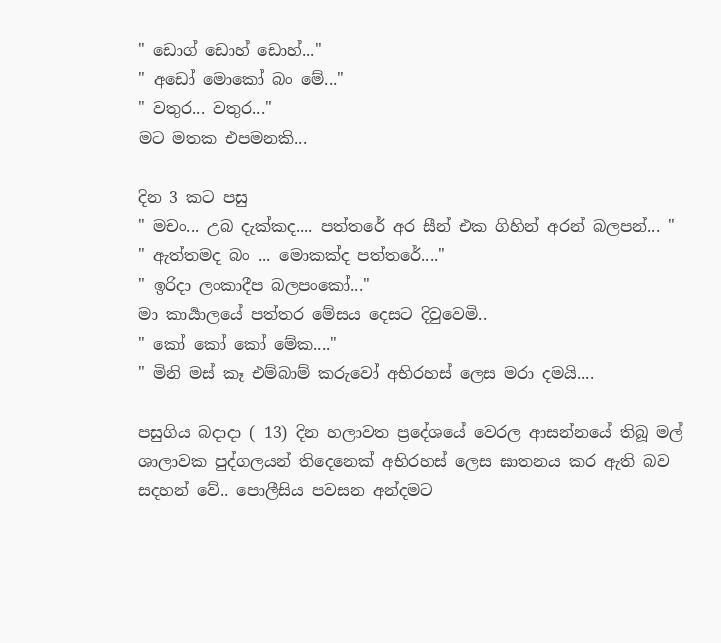" ඩොග් ඩොහ් ඩොහ්..."
" අඩෝ මොකෝ බං මේ..."
" වතුර... වතුර..."
මට මතක එපමනකි...

දින 3 කට පසු
" මචං... උබ දැක්කද.... පත්තරේ අර සීන් එක ගිහින් අරන් බලපන්... "
" ඇත්තමද බං ... මොකක්ද පත්තරේ...."
" ඉරිදා ලංකාදීප බලපංකෝ..."
මා කාර්‍යාලයේ පත්තර මේසය දෙසට දිවුවෙමි..
" කෝ කෝ කෝ මේක...."
" මිනි මස් කෑ එම්බාම් කරුවෝ අභිරහස් ලෙස මරා දමයි....

පසුගිය බදාදා ( 13) දින හලාවත ප්‍රදේශයේ වෙරල ආසන්නයේ තිබූ මල් ශාලාවක පුද්ගලයන් තිදෙනෙක් අභිරහස් ලෙස ඝාතනය කර ඇති බව සදහන් වේ.. පොලීසිය පවසන අන්දමට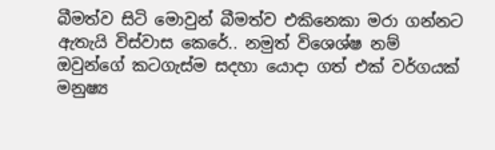බීමත්ව සිටි මොවුන් බීමත්ව එකිනෙකා මරා ගන්නට ඇතැයි විස්වාස කෙරේ.. නමුත් විශෙශ්ෂ නම් ඔවුන්ගේ කටගැස්ම සදහා යොදා ගත් එක් වර්ගයක් මනුෂ්‍ය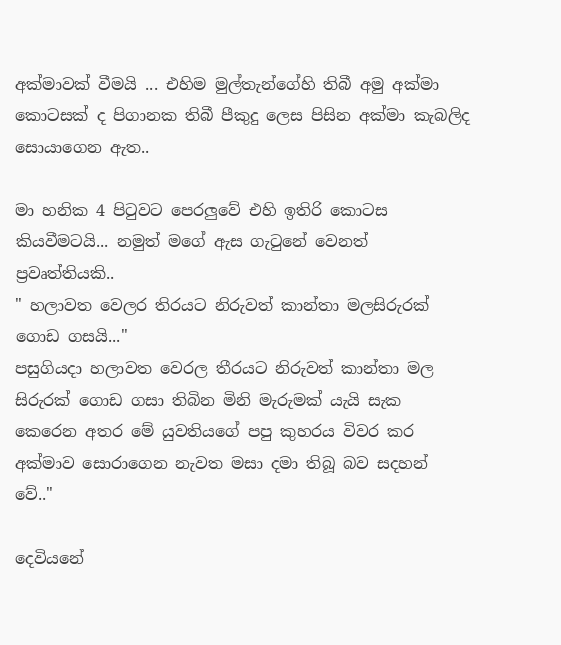අක්මාවක් වීමයි ... එහිම මුල්තැන්ගේහි තිබී අමු අක්මා කොටසක් ද පිගානක තිබී පීකුදු ලෙස පිසින අක්මා කැබලිද සොයාගෙන ඇත..

මා හනික 4 පිටුවට පෙරලුවේ එහි ඉතිරි කොටස කියවීමටයි... නමුත් මගේ ඇස ගැටුනේ වෙනත් ප්‍රවෘත්තියකි..
" හලාවත වෙලර තිරයට නිරුවත් කාන්තා මලසිරුරක් ගොඩ ගසයි..."
පසුගියදා හලාවත වෙරල තීරයට නිරුවත් කාන්තා මල සිරුරක් ගොඩ ගසා තිබින මිනි මැරුමක් යැයි සැක කෙරෙන අතර මේ යුවතියගේ පපු කුහරය විවර කර අක්මාව සොරාගෙන නැවත මසා දමා තිබූ බව සදහන් වේ.."

දෙවියනේ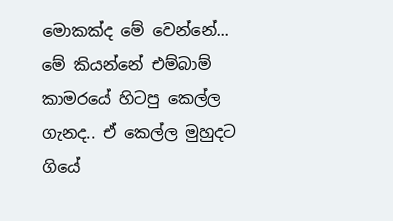මොකක්ද මේ වෙන්නේ... මේ කියන්නේ එම්බාම් කාමරයේ හිටපු කෙල්ල ගැනද.. ඒ කෙල්ල මුහුදට ගියේ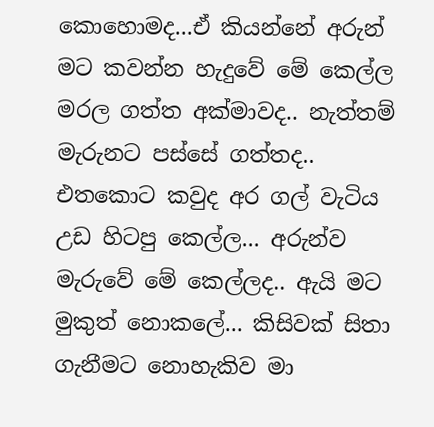කොහොමද...ඒ කියන්නේ අරුන් මට කවන්න හැදුවේ මේ කෙල්ල මරල ගත්ත අක්මාවද.. නැත්තම් මැරුනට පස්සේ ගත්තද.. එතකොට කවුද අර ගල් වැටිය උඩ හිටපු කෙල්ල... අරුන්ව මැරුවේ මේ කෙල්ලද.. ඇයි මට මුකුත් නොකලේ... කිසිවක් සිතා ගැනීමට නොහැකිව මා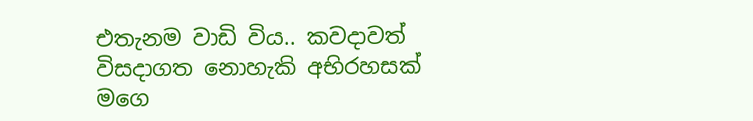එතැනම වාඩි විය.. කවදාවත් විසදාගත නොහැකි අභිරහසක් මගෙ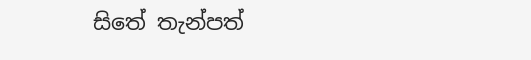සිතේ තැන්පත්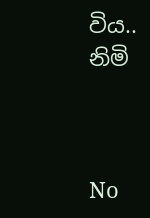විය..
නිමි



No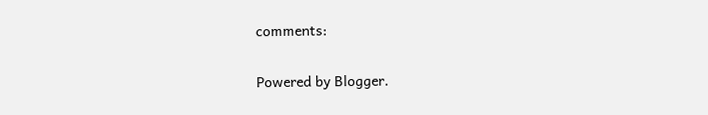comments:

Powered by Blogger.